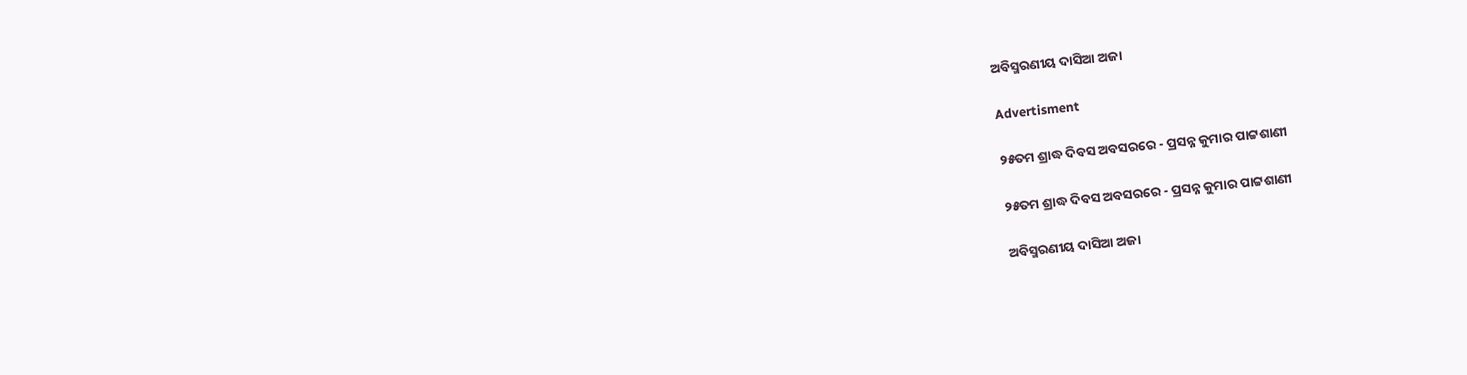ଅବିସ୍ମରଣୀୟ ଦାସିଆ ଅଜା

Advertisment

୨୫ତମ ଶ୍ରାଦ୍ଧ ଦିବସ ଅବସରରେ - ପ୍ରସନ୍ନ କୁମାର ପାଟ୍ଟଶାଣୀ

୨୫ତମ ଶ୍ରାଦ୍ଧ ଦିବସ ଅବସରରେ - ପ୍ରସନ୍ନ କୁମାର ପାଟ୍ଟଶାଣୀ

ଅବିସ୍ମରଣୀୟ ଦାସିଆ ଅଜା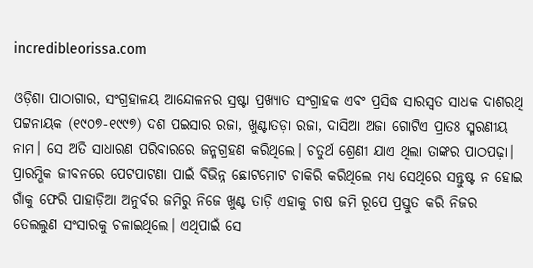incredibleorissa.com

ଓଡ଼ିଶା ପାଠାଗାର, ସଂଗ୍ରହାଳୟ ଆନ୍ଦୋଳନର ସ୍ରଷ୍ଟା ପ୍ରଖ୍ୟାତ ସଂଗ୍ରାହକ ଏବଂ ପ୍ରସିଦ୍ଧ ସାରସ୍ବତ ସାଧକ ଦାଶରଥି ପଟ୍ଟନାୟକ (୧୯୦୭-୧୯୯୭) ଦଶ ପଇସାର ରଜା, ଖୁଣ୍ଟାତଡ଼ା ରଜା, ଦାସିଆ ଅଜା ଗୋଟିଏ ପ୍ରାତଃ ସ୍ମରଣୀୟ ନାମ। ସେ ଅତି ସାଧାରଣ ପରିବାରରେ ଜନ୍ମଗ୍ରହଣ କରିଥିଲେ। ଚତୁର୍ଥ ଶ୍ରେଣୀ ଯାଏ ଥିଲା ତାଙ୍କର ପାଠପଢ଼ା। ପ୍ରାରମ୍ଭିକ ଜୀବନରେ ପେଟପାଟଣା ପାଇଁ ବିଭିନ୍ନ ଛୋଟମୋଟ ଚାକିରି କରିଥିଲେ ମଧ୍ୟ ସେଥିରେ ସନ୍ତୁଷ୍ଟ ନ ହୋଇ ଗାଁକୁ ଫେରି ପାହାଡ଼ିଆ ଅନୁର୍ବର ଜମିରୁ ନିଜେ ଖୁଣ୍ଟ ତାଡ଼ି ଏହାକୁ ଚାଷ ଜମି ରୂପେ ପ୍ରସ୍ତୁତ କରି ନିଜର ତେଲଲୁଣ ସଂସାରକୁ ଚଳାଇଥିଲେ। ଏଥିପାଇଁ ସେ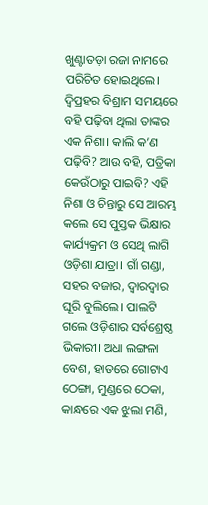ଖୁଣ୍ଟାତଡ଼ା ରଜା ନାମରେ ପରିଚିତ ହୋଇଥିଲେ। ଦ୍ବିପ୍ରହର ବିଶ୍ରାମ ସମୟରେ ବହି ପଢ଼ିବା ଥିଲା ତାଙ୍କର ଏକ ନିଶା। କାଲି କ’ଣ ପଢ଼ିବି? ଆଉ ବହି, ପତ୍ରିକା କେଉଁଠାରୁ ପାଇବି? ଏହି ନିଶା ଓ ଚିନ୍ତାରୁ ସେ ଆରମ୍ଭ କଲେ ସେ ପୁସ୍ତକ ଭିକ୍ଷାର କାର୍ଯ୍ୟକ୍ରମ ଓ ସେଥି ଲାଗି ଓଡ଼ିଶା ଯାତ୍ରା। ଗାଁ ଗଣ୍ଡା, ସହର ବଜାର, ଦ୍ବାରଦ୍ବାର ଘୂରି ବୁଲିଲେ। ପାଲଟି ଗଲେ ଓଡ଼ିଶାର ସର୍ବଶ୍ରେଷ୍ଠ ଭିକାରୀ। ଅଧା ଲଙ୍ଗଳା ବେଶ, ହାତରେ ଗୋଟାଏ ଠେଙ୍ଗା, ମୁଣ୍ଡରେ ଠେକା, କାନ୍ଧରେ ଏକ ଝୁଲା ମଣି,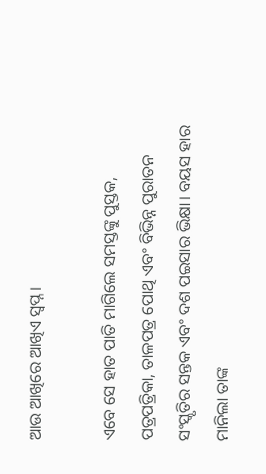ଆଉ ଆଖିରେ ଆଖିଏ ସ୍ବପ୍ନ।

ଏବେ ସେ ହାତ ପାତି ମାଗିଲେ ସମସ୍ତଙ୍କୁ ପୁସ୍ତକ, ପତ୍ରପତ୍ରିକା, ତାଳପତ୍ର ପୋଥି ଏବଂ ବିଭିନ୍ନ ପୁରାତନ ସଂସ୍କୃତିର ସନ୍ତକ ଏବଂ ଦଶ ପଇସାର ଭିକ୍ଷା। ବୟସ ହାର ମାନିଲା ତାଙ୍କ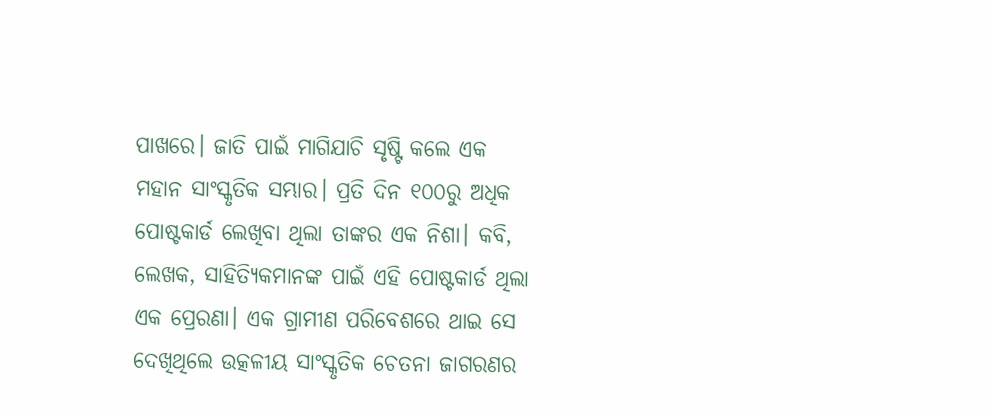ପାଖରେ। ଜାତି ପାଇଁ ମାଗିଯାଚି ସୃଷ୍ଟି କଲେ ଏକ ମହାନ ସାଂସ୍କୃତିକ ସମ୍ଭାର। ପ୍ରତି ଦିନ ୧୦୦ରୁ ଅଧିକ ପୋଷ୍ଟକାର୍ଡ ଲେଖିବା ଥିଲା ତାଙ୍କର ଏକ ନିଶା। କବି, ଲେଖକ, ସାହିତ୍ୟିକମାନଙ୍କ ପାଇଁ ଏହି ପୋଷ୍ଟକାର୍ଡ ଥିଲା ଏକ ପ୍ରେରଣା। ଏକ ଗ୍ରାମୀଣ ପରିବେଶରେ ଥାଇ ସେ ଦେଖିଥିଲେ ଉତ୍କଳୀୟ ସାଂସ୍କୃତିକ ଚେତନା ଜାଗରଣର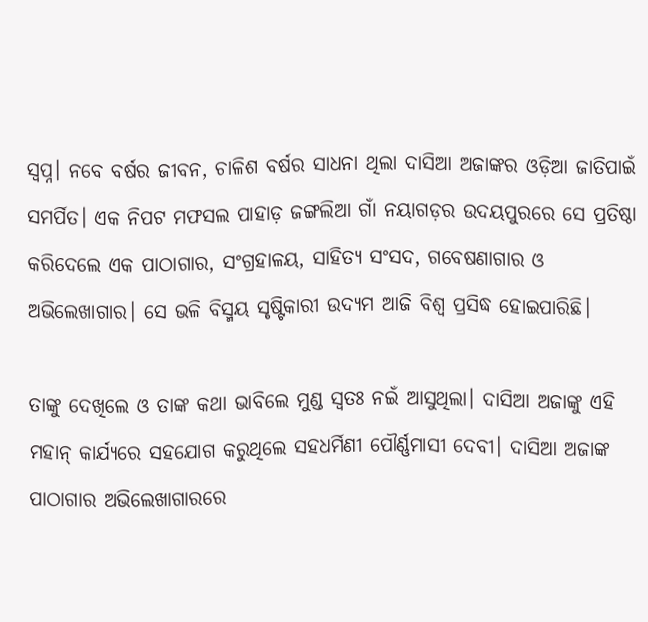ସ୍ବପ୍ନ। ନବେ ବର୍ଷର ଜୀବନ, ଚାଳିଶ ବର୍ଷର ସାଧନା ଥିଲା ଦାସିଆ ଅଜାଙ୍କର ଓଡ଼ିଆ ଜାତିପାଇଁ ସମର୍ପିତ। ଏକ ନିପଟ ମଫସଲ ପାହାଡ଼ ଜଙ୍ଗଲିଆ ଗାଁ ନୟାଗଡ଼ର ଉଦୟପୁରରେ ସେ ପ୍ରତିଷ୍ଠା କରିଦେଲେ ଏକ ପାଠାଗାର, ସଂଗ୍ରହାଳୟ, ସାହିତ୍ୟ ସଂସଦ, ଗବେଷଣାଗାର ଓ ଅଭିଲେଖାଗାର। ସେ ଭଳି ବିସ୍ମୟ ସୃଷ୍ଟିକାରୀ ଉଦ୍ୟମ ଆଜି ବିଶ୍ବ ପ୍ରସିଦ୍ଧ ହୋଇପାରିଛି।

ତାଙ୍କୁ ଦେଖିଲେ ଓ ତାଙ୍କ କଥା ଭାବିଲେ ମୁଣ୍ଡ ସ୍ବତଃ ନଇଁ ଆସୁଥିଲା। ଦାସିଆ ଅଜାଙ୍କୁ ଏହି ମହାନ୍‌ କାର୍ଯ୍ୟରେ ସହଯୋଗ କରୁଥିଲେ ସହଧର୍ମିଣୀ ପୌର୍ଣ୍ଣମାସୀ ଦେବୀ। ଦାସିଆ ଅଜାଙ୍କ ପାଠାଗାର ଅଭିଲେଖାଗାରରେ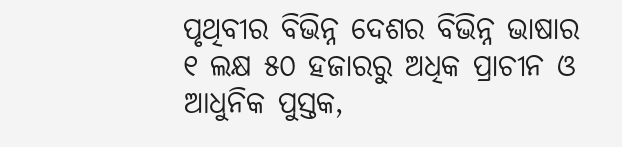ପୃଥିବୀର ବିଭିନ୍ନ ଦେଶର ବିଭିନ୍ନ ଭାଷାର ୧ ଲକ୍ଷ ୫୦ ହଜାରରୁ ଅଧିକ ପ୍ରାଚୀନ ଓ ଆଧୁନିକ ପୁସ୍ତକ,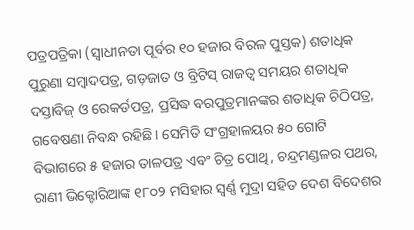ପତ୍ରପତ୍ରିକା (ସ୍ବାଧୀନତା ପୂର୍ବର ୧୦ ହଜାର ବିରଳ ପୁସ୍ତକ) ଶତାଧିକ ପୁରୁଣା ସମ୍ବାଦପତ୍ର, ଗଡ଼ଜାତ ଓ ବ୍ରିଟିସ୍‌ ରାଜତ୍ବ ସମୟର ଶତାଧିକ ଦସ୍ତାବିଜ୍‌ ଓ ରେକର୍ଡପତ୍ର, ପ୍ରସିଦ୍ଧ ବରପୁତ୍ରମାନଙ୍କର ଶତାଧିକ ଚିଠିପତ୍ର, ଗବେଷଣା ନିବନ୍ଧ ରହିଛି। ସେମିତି ସଂଗ୍ରହାଳୟର ୫୦ ଗୋଟି ବିଭାଗରେ ୫ ହଜାର ତାଳପତ୍ର ଏବଂ ଚିତ୍ର ପୋଥି, ଚନ୍ଦ୍ରମଣ୍ଡଳର ପଥର, ରାଣୀ ଭିକ୍ଟୋରିଆଙ୍କ ୧୮୦୨ ମସିହାର ସ୍ବର୍ଣ୍ଣ ମୁଦ୍ରା ସହିତ ଦେଶ ବିଦେଶର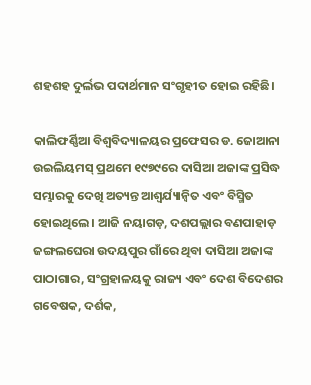ଶହଶହ ଦୁର୍ଲଭ ପଦାର୍ଥମାନ ସଂଗୃହୀତ ହୋଇ ରହିଛି।

କାଲିଫର୍ଣ୍ଣିଆ ବିଶ୍ବବିଦ୍ୟାଳୟର ପ୍ରଫେସର ଡ. ଜୋଆନା ଉଇଲିୟମସ୍‌ ପ୍ରଥମେ ୧୯୭୯ରେ ଦାସିଆ ଅଜାଙ୍କ ପ୍ରସିଦ୍ଧ ସମ୍ଭାରକୁ ଦେଖି ଅତ୍ୟନ୍ତ ଆଶ୍ବର୍ଯ୍ୟାନ୍ବିତ ଏବଂ ବିସ୍ମିତ ହୋଇଥିଲେ। ଆଜି ନୟାଗଡ଼, ଦଶପଲ୍ଲାର ବଣପାହାଡ଼ ଜଙ୍ଗଲଘେରା ଉଦୟପୁର ଗାଁରେ ଥିବା ଦାସିଆ ଅଜାଙ୍କ ପାଠାଗାର, ସଂଗ୍ରହାଳୟକୁ ରାଜ୍ୟ ଏବଂ ଦେଶ ବିଦେଶର ଗବେଷକ, ଦର୍ଶକ,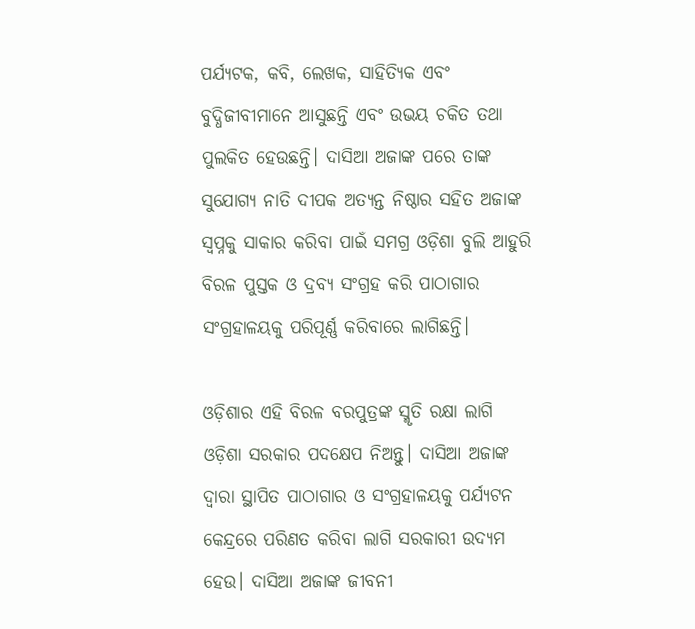ପର୍ଯ୍ୟଟକ, କବି, ଲେଖକ, ସାହିତ୍ୟିକ ଏବଂ ବୁଦ୍ଧିଜୀବୀମାନେ ଆସୁଛନ୍ତି ଏବଂ ଉଭୟ ଚକିତ ତଥା ପୁଲକିତ ହେଉଛନ୍ତି। ଦାସିଆ ଅଜାଙ୍କ ପରେ ତାଙ୍କ ସୁଯୋଗ୍ୟ ନାତି ଦୀପକ ଅତ୍ୟନ୍ତ ନିଷ୍ଠାର ସହିତ ଅଜାଙ୍କ ସ୍ବପ୍ନକୁ ସାକାର କରିବା ପାଇଁ ସମଗ୍ର ଓଡ଼ିଶା ବୁଲି ଆହୁରି ବିରଳ ପୁସ୍ତକ ଓ ଦ୍ରବ୍ୟ ସଂଗ୍ରହ କରି ପାଠାଗାର ସଂଗ୍ରହାଳୟକୁ ପରିପୂର୍ଣ୍ଣ କରିବାରେ ଲାଗିଛନ୍ତି।

ଓଡ଼ିଶାର ଏହି ବିରଳ ବରପୁତ୍ରଙ୍କ ସ୍ମୃତି ରକ୍ଷା ଲାଗି ଓଡ଼ିଶା ସରକାର ପଦକ୍ଷେପ ନିଅନ୍ତୁ। ଦାସିଆ ଅଜାଙ୍କ ଦ୍ବାରା ସ୍ଥାପିତ ପାଠାଗାର ଓ ସଂଗ୍ରହାଳୟକୁ ପର୍ଯ୍ୟଟନ କେନ୍ଦ୍ରରେ ପରିଣତ କରିବା ଲାଗି ସରକାରୀ ଉଦ୍ୟମ ହେଉ। ଦାସିଆ‌ ଅଜାଙ୍କ ଜୀବନୀ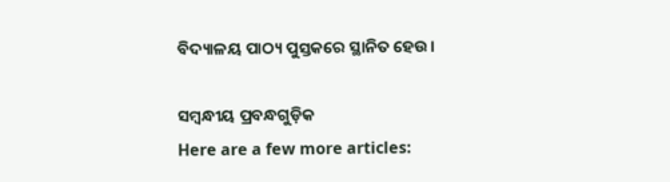ବିଦ୍ୟାଳୟ ପାଠ୍ୟ ପୁସ୍ତକରେ ସ୍ଥାନିତ ହେଉ।

ସମ୍ବନ୍ଧୀୟ ପ୍ରବନ୍ଧଗୁଡ଼ିକ
Here are a few more articles: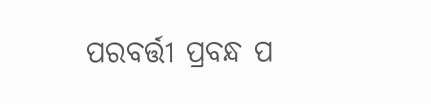ପରବର୍ତ୍ତୀ ପ୍ରବନ୍ଧ ପ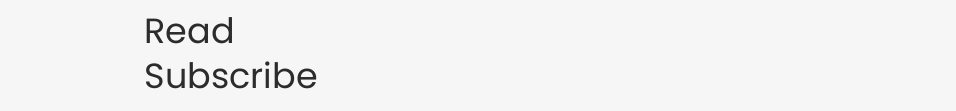Read
Subscribe